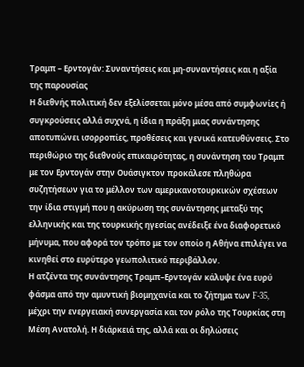Τραμπ – Ερντογάν: Συναντήσεις και μη-συναντήσεις και η αξία της παρουσίας
Η διεθνής πολιτική δεν εξελίσσεται μόνο μέσα από συμφωνίες ή συγκρούσεις αλλά συχνά, η ίδια η πράξη μιας συνάντησης αποτυπώνει ισορροπίες, προθέσεις και γενικά κατευθύνσεις. Στο περιθώριο της διεθνούς επικαιρότητας, η συνάντηση του Τραμπ με τον Ερντογάν στην Ουάσιγκτον προκάλεσε πληθώρα συζητήσεων για το μέλλον των αμερικανοτουρκικών σχέσεων την ίδια στιγμή που η ακύρωση της συνάντησης μεταξύ της ελληνικής και της τουρκικής ηγεσίας ανέδειξε ένα διαφορετικό μήνυμα, που αφορά τον τρόπο με τον οποίο η Αθήνα επιλέγει να κινηθεί στο ευρύτερο γεωπολιτικό περιβάλλον.
Η ατζέντα της συνάντησης Τραμπ–Ερντογάν κάλυψε ένα ευρύ φάσμα από την αμυντική βιομηχανία και το ζήτημα των F-35, μέχρι την ενεργειακή συνεργασία και τον ρόλο της Τουρκίας στη Μέση Ανατολή. Η διάρκειά της, αλλά και οι δηλώσεις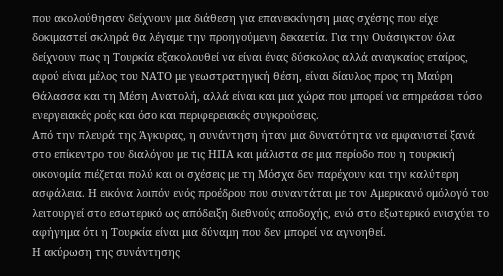που ακολούθησαν δείχνουν μια διάθεση για επανεκκίνηση μιας σχέσης που είχε δοκιμαστεί σκληρά θα λέγαμε την προηγούμενη δεκαετία. Για την Ουάσιγκτον όλα δείχνουν πως η Τουρκία εξακολουθεί να είναι ένας δύσκολος αλλά αναγκαίος εταίρος, αφού είναι μέλος του ΝΑΤΟ με γεωστρατηγική θέση, είναι δίαυλος προς τη Μαύρη Θάλασσα και τη Μέση Ανατολή, αλλά είναι και μια χώρα που μπορεί να επηρεάσει τόσο ενεργειακές ροές και όσο και περιφερειακές συγκρούσεις.
Από την πλευρά της Άγκυρας, η συνάντηση ήταν μια δυνατότητα να εμφανιστεί ξανά στο επίκεντρο του διαλόγου με τις ΗΠΑ και μάλιστα σε μια περίοδο που η τουρκική οικονομία πιέζεται πολύ και οι σχέσεις με τη Μόσχα δεν παρέχουν και την καλύτερη ασφάλεια. Η εικόνα λοιπόν ενός προέδρου που συναντάται με τον Αμερικανό ομόλογό του λειτουργεί στο εσωτερικό ως απόδειξη διεθνούς αποδοχής, ενώ στο εξωτερικό ενισχύει το αφήγημα ότι η Τουρκία είναι μια δύναμη που δεν μπορεί να αγνοηθεί.
Η ακύρωση της συνάντησης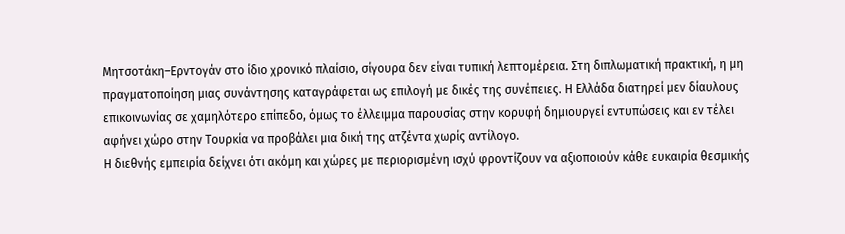Μητσοτάκη–Ερντογάν στο ίδιο χρονικό πλαίσιο, σίγουρα δεν είναι τυπική λεπτομέρεια. Στη διπλωματική πρακτική, η μη πραγματοποίηση μιας συνάντησης καταγράφεται ως επιλογή με δικές της συνέπειες. Η Ελλάδα διατηρεί μεν δίαυλους επικοινωνίας σε χαμηλότερο επίπεδο, όμως το έλλειμμα παρουσίας στην κορυφή δημιουργεί εντυπώσεις και εν τέλει αφήνει χώρο στην Τουρκία να προβάλει μια δική της ατζέντα χωρίς αντίλογο.
Η διεθνής εμπειρία δείχνει ότι ακόμη και χώρες με περιορισμένη ισχύ φροντίζουν να αξιοποιούν κάθε ευκαιρία θεσμικής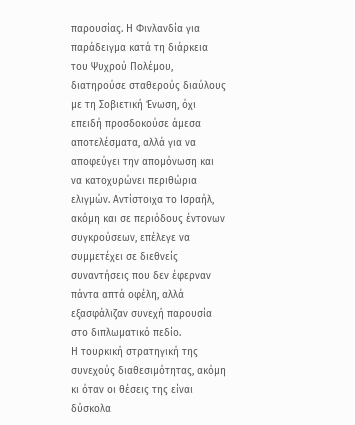παρουσίας. Η Φινλανδία για παράδειγμα κατά τη διάρκεια του Ψυχρού Πολέμου, διατηρούσε σταθερούς διαύλους με τη Σοβιετική Ένωση, όχι επειδή προσδοκούσε άμεσα αποτελέσματα, αλλά για να αποφεύγει την απομόνωση και να κατοχυρώνει περιθώρια ελιγμών. Αντίστοιχα το Ισραήλ, ακόμη και σε περιόδους έντονων συγκρούσεων, επέλεγε να συμμετέχει σε διεθνείς συναντήσεις που δεν έφερναν πάντα απτά οφέλη, αλλά εξασφάλιζαν συνεχή παρουσία στο διπλωματικό πεδίο.
Η τουρκική στρατηγική της συνεχούς διαθεσιμότητας, ακόμη κι όταν οι θέσεις της είναι δύσκολα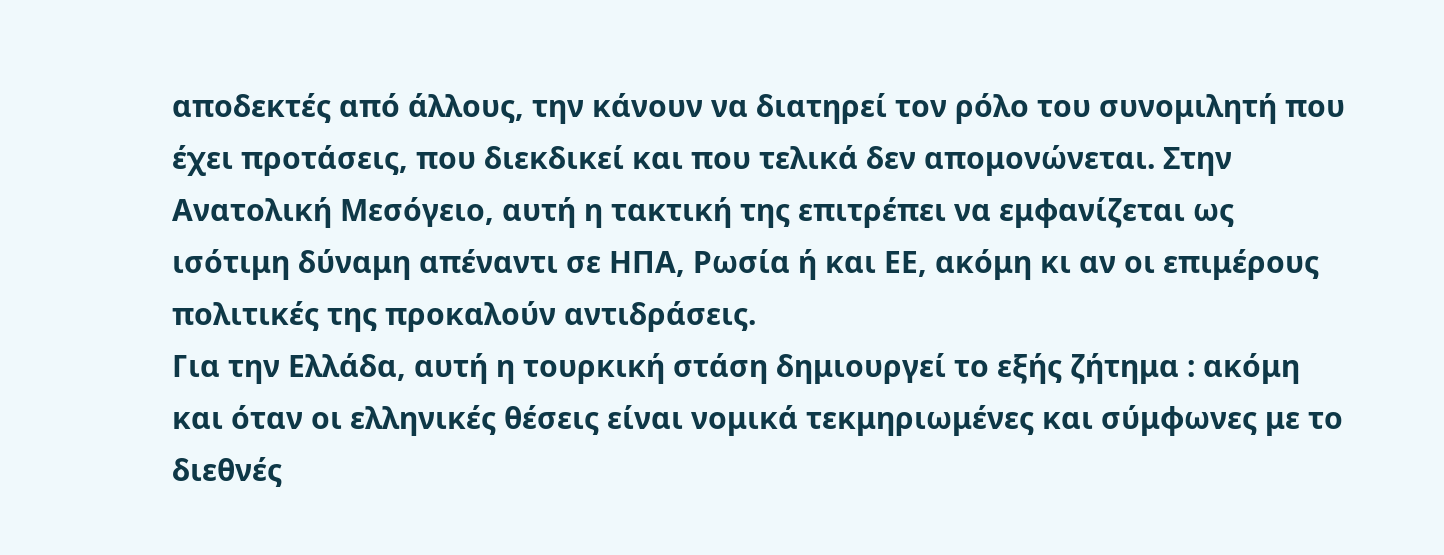αποδεκτές από άλλους, την κάνουν να διατηρεί τον ρόλο του συνομιλητή που έχει προτάσεις, που διεκδικεί και που τελικά δεν απομονώνεται. Στην Ανατολική Μεσόγειο, αυτή η τακτική της επιτρέπει να εμφανίζεται ως ισότιμη δύναμη απέναντι σε ΗΠΑ, Ρωσία ή και ΕΕ, ακόμη κι αν οι επιμέρους πολιτικές της προκαλούν αντιδράσεις.
Για την Ελλάδα, αυτή η τουρκική στάση δημιουργεί το εξής ζήτημα : ακόμη και όταν οι ελληνικές θέσεις είναι νομικά τεκμηριωμένες και σύμφωνες με το διεθνές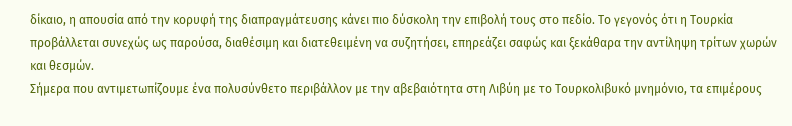δίκαιο, η απουσία από την κορυφή της διαπραγμάτευσης κάνει πιο δύσκολη την επιβολή τους στο πεδίο. Το γεγονός ότι η Τουρκία προβάλλεται συνεχώς ως παρούσα, διαθέσιμη και διατεθειμένη να συζητήσει, επηρεάζει σαφώς και ξεκάθαρα την αντίληψη τρίτων χωρών και θεσμών.
Σήμερα που αντιμετωπίζουμε ένα πολυσύνθετο περιβάλλον με την αβεβαιότητα στη Λιβύη με το Τουρκολιβυκό μνημόνιο, τα επιμέρους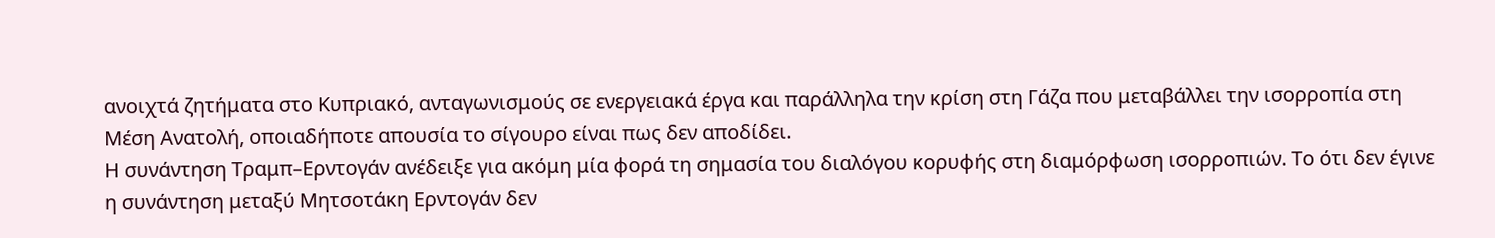ανοιχτά ζητήματα στο Κυπριακό, ανταγωνισμούς σε ενεργειακά έργα και παράλληλα την κρίση στη Γάζα που μεταβάλλει την ισορροπία στη Μέση Ανατολή, οποιαδήποτε απουσία το σίγουρο είναι πως δεν αποδίδει.
Η συνάντηση Τραμπ–Ερντογάν ανέδειξε για ακόμη μία φορά τη σημασία του διαλόγου κορυφής στη διαμόρφωση ισορροπιών. Το ότι δεν έγινε η συνάντηση μεταξύ Μητσοτάκη Ερντογάν δεν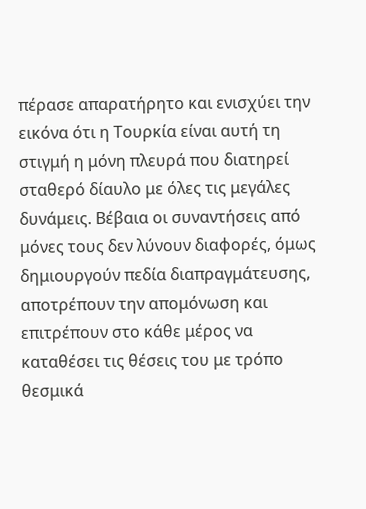πέρασε απαρατήρητο και ενισχύει την εικόνα ότι η Τουρκία είναι αυτή τη στιγμή η μόνη πλευρά που διατηρεί σταθερό δίαυλο με όλες τις μεγάλες δυνάμεις. Βέβαια οι συναντήσεις από μόνες τους δεν λύνουν διαφορές, όμως δημιουργούν πεδία διαπραγμάτευσης, αποτρέπουν την απομόνωση και επιτρέπουν στο κάθε μέρος να καταθέσει τις θέσεις του με τρόπο θεσμικά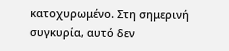κατοχυρωμένο. Στη σημερινή συγκυρία, αυτό δεν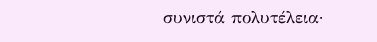συνιστά πολυτέλεια·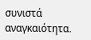συνιστά αναγκαιότητα.